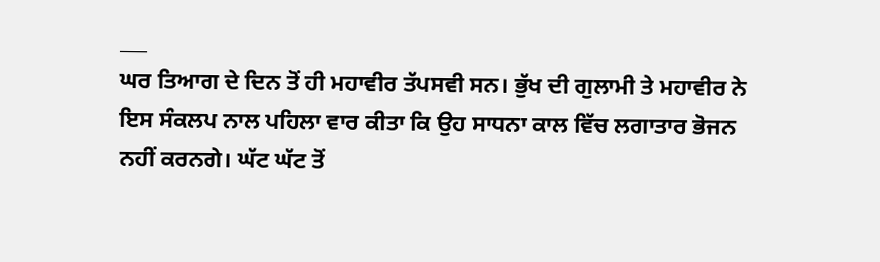___
ਘਰ ਤਿਆਗ ਦੇ ਦਿਨ ਤੋਂ ਹੀ ਮਹਾਵੀਰ ਤੱਪਸਵੀ ਸਨ। ਭੁੱਖ ਦੀ ਗੁਲਾਮੀ ਤੇ ਮਹਾਵੀਰ ਨੇ ਇਸ ਸੰਕਲਪ ਨਾਲ ਪਹਿਲਾ ਵਾਰ ਕੀਤਾ ਕਿ ਉਹ ਸਾਧਨਾ ਕਾਲ ਵਿੱਚ ਲਗਾਤਾਰ ਭੋਜਨ ਨਹੀਂ ਕਰਨਗੇ। ਘੱਟ ਘੱਟ ਤੋਂ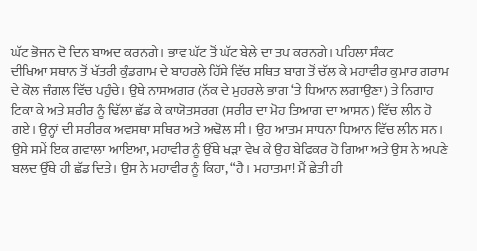ਘੱਟ ਭੋਜਨ ਦੋ ਦਿਨ ਬਾਅਦ ਕਰਨਗੇ। ਭਾਵ ਘੱਟ ਤੋਂ ਘੱਟ ਬੇਲੇ ਦਾ ਤਪ ਕਰਨਗੇ। ਪਹਿਲਾ ਸੰਕਟ
ਦੀਖਿਆ ਸਥਾਨ ਤੋਂ ਖੱਤਰੀ ਕੁੰਡਗਾਮ ਦੇ ਬਾਹਰਲੇ ਹਿੱਸੇ ਵਿੱਚ ਸਥਿਤ ਬਾਗ ਤੋਂ ਚੱਲ ਕੇ ਮਹਾਵੀਰ ਕੁਮਾਰ ਗਰਾਮ ਦੇ ਕੋਲ ਜੰਗਲ ਵਿੱਚ ਪਹੁੰਚੇ। ਉਥੇ ਨਾਸਅਗਰ (ਨੱਕ ਦੇ ਮੁਹਰਲੇ ਭਾਗ ‘ਤੇ ਧਿਆਨ ਲਗਾਉਣਾ) ਤੇ ਨਿਗਾਹ ਟਿਕਾ ਕੇ ਅਤੇ ਸ਼ਰੀਰ ਨੂੰ ਢਿੱਲਾ ਛੱਡ ਕੇ ਕਾਯੋਤਸਰਗ (ਸਰੀਰ ਦਾ ਮੋਹ ਤਿਆਗ ਦਾ ਆਸਨ) ਵਿੱਚ ਲੀਨ ਹੋ ਗਏ। ਉਨ੍ਹਾਂ ਦੀ ਸਰੀਰਕ ਅਵਸਥਾ ਸਥਿਰ ਅਤੇ ਅਢੋਲ ਸੀ। ਉਹ ਆਤਮ ਸਾਧਨਾ ਧਿਆਨ ਵਿੱਚ ਲੀਨ ਸਨ।
ਉਸੇ ਸਮੇਂ ਇਕ ਗਵਾਲਾ ਆਇਆ, ਮਹਾਵੀਰ ਨੂੰ ਉੱਥੇ ਖੜਾ ਵੇਖ ਕੇ ਉਹ ਬੇਫਿਕਰ ਹੋ ਗਿਆ ਅਤੇ ਉਸ ਨੇ ਅਪਣੇ ਬਲਦ ਉੱਥੇ ਹੀ ਛੱਡ ਦਿਤੇ। ਉਸ ਨੇ ਮਹਾਵੀਰ ਨੂੰ ਕਿਹਾ, “ਹੈ। ਮਹਾਤਮਾ! ਮੈਂ ਛੇਤੀ ਹੀ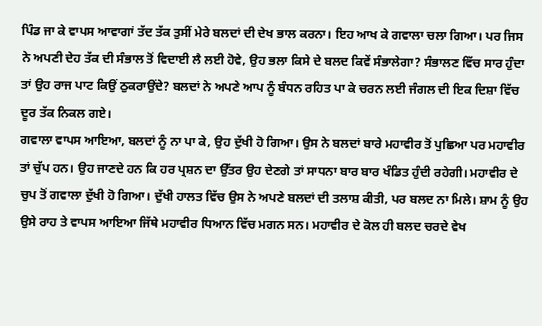ਪਿੰਡ ਜਾ ਕੇ ਵਾਪਸ ਆਵਾਗਾਂ ਤੱਦ ਤੱਕ ਤੁਸੀਂ ਮੇਰੇ ਬਲਦਾਂ ਦੀ ਦੇਖ ਭਾਲ ਕਰਨਾ। ਇਹ ਆਖ ਕੇ ਗਵਾਲਾ ਚਲਾ ਗਿਆ। ਪਰ ਜਿਸ ਨੇ ਅਪਣੀ ਦੇਹ ਤੱਕ ਦੀ ਸੰਭਾਲ ਤੋਂ ਵਿਦਾਈ ਲੈ ਲਈ ਹੋਵੇ, ਉਹ ਭਲਾ ਕਿਸੇ ਦੇ ਬਲਦ ਕਿਵੇਂ ਸੰਭਾਲੇਗਾ? ਸੰਭਾਲਣ ਵਿੱਚ ਸਾਰ ਹੁੰਦਾ ਤਾਂ ਉਹ ਰਾਜ ਪਾਟ ਕਿਉਂ ਠੁਕਰਾਉਂਦੇ? ਬਲਦਾਂ ਨੇ ਅਪਣੇ ਆਪ ਨੂੰ ਬੰਧਨ ਰਹਿਤ ਪਾ ਕੇ ਚਰਨ ਲਈ ਜੰਗਲ ਦੀ ਇਕ ਦਿਸ਼ਾ ਵਿੱਚ ਦੂਰ ਤੱਕ ਨਿਕਲ ਗਏ।
ਗਵਾਲਾ ਵਾਪਸ ਆਇਆ, ਬਲਦਾਂ ਨੂੰ ਨਾ ਪਾ ਕੇ, ਉਹ ਦੁੱਖੀ ਹੋ ਗਿਆ। ਉਸ ਨੇ ਬਲਦਾਂ ਬਾਰੇ ਮਹਾਵੀਰ ਤੋਂ ਪੁਛਿਆ ਪਰ ਮਹਾਵੀਰ ਤਾਂ ਚੁੱਪ ਹਨ। ਉਹ ਜਾਣਦੇ ਹਨ ਕਿ ਹਰ ਪ੍ਰਸ਼ਨ ਦਾ ਉੱਤਰ ਉਹ ਦੇਣਗੇ ਤਾਂ ਸਾਧਨਾ ਬਾਰ ਬਾਰ ਖੰਡਿਤ ਹੁੰਦੀ ਰਹੇਗੀ। ਮਹਾਵੀਰ ਦੇ ਚੁਪ ਤੋਂ ਗਵਾਲਾ ਦੁੱਖੀ ਹੋ ਗਿਆ। ਦੁੱਖੀ ਹਾਲਤ ਵਿੱਚ ਉਸ ਨੇ ਅਪਣੇ ਬਲਦਾਂ ਦੀ ਤਲਾਸ਼ ਕੀਤੀ, ਪਰ ਬਲਦ ਨਾ ਮਿਲੇ। ਸ਼ਾਮ ਨੂੰ ਉਹ ਉਸੇ ਰਾਹ ਤੇ ਵਾਪਸ ਆਇਆ ਜਿੱਥੇ ਮਹਾਵੀਰ ਧਿਆਨ ਵਿੱਚ ਮਗਨ ਸਨ। ਮਹਾਵੀਰ ਦੇ ਕੋਲ ਹੀ ਬਲਦ ਚਰਦੇ ਵੇਖ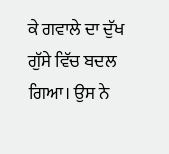ਕੇ ਗਵਾਲੇ ਦਾ ਦੁੱਖ ਗੁੱਸੇ ਵਿੱਚ ਬਦਲ ਗਿਆ। ਉਸ ਨੇ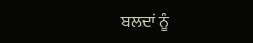ਬਲਦਾਂ ਨੂੰ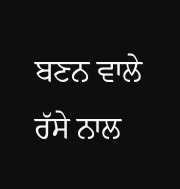ਬਣਨ ਵਾਲੇ ਰੱਸੇ ਨਾਲ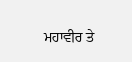ਮਹਾਵੀਰ ਤੇ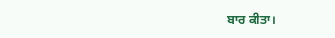ਬਾਰ ਕੀਤਾ।